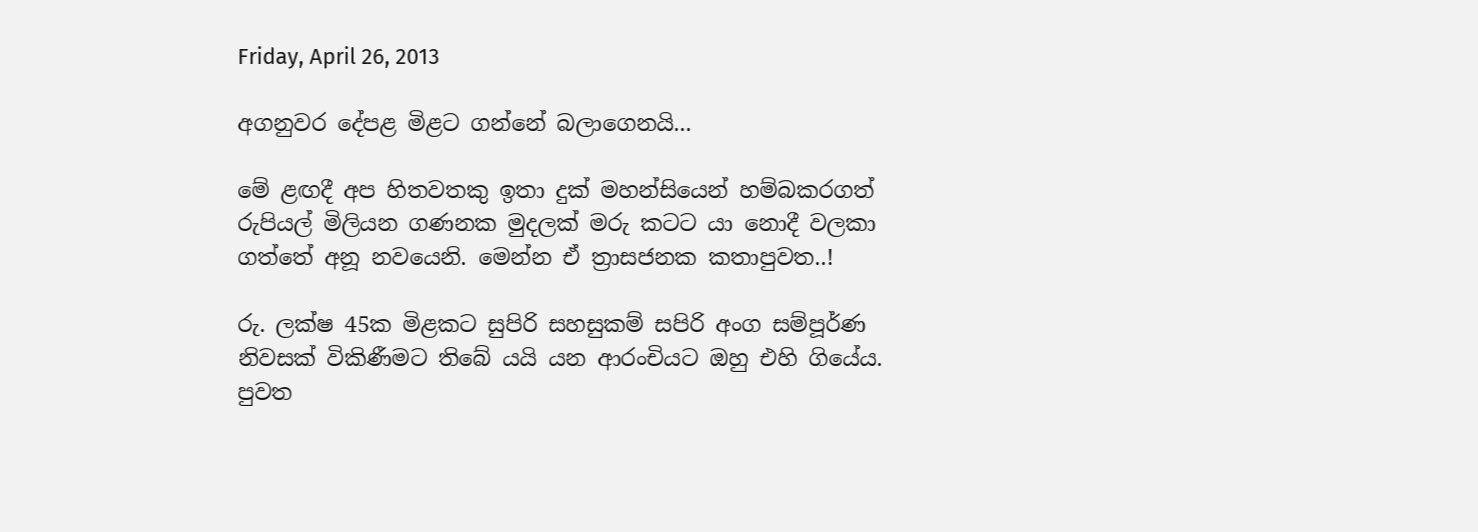Friday, April 26, 2013

අගනුවර දේපළ මිළට ගන්නේ බලාගෙනයි...

මේ ළඟදී අප හිතවතකු ඉතා දුක් මහන්සියෙන් හම්බකරගත් රුපියල් මිලියන ගණනක මුදලක් මරු කටට යා නොදී වලකා ගත්තේ අනූ නවයෙනි. මෙන්න ඒ ත්‍රාසජනක කතාපුවත..!

රු. ලක්ෂ 45ක මිළකට සුපිරි සහසුකම් සපිරි අංග සම්පූර්ණ නිවසක් විකිණීමට තිබේ යයි යන ආරංචියට ඔහු එහි ගියේය. පුවත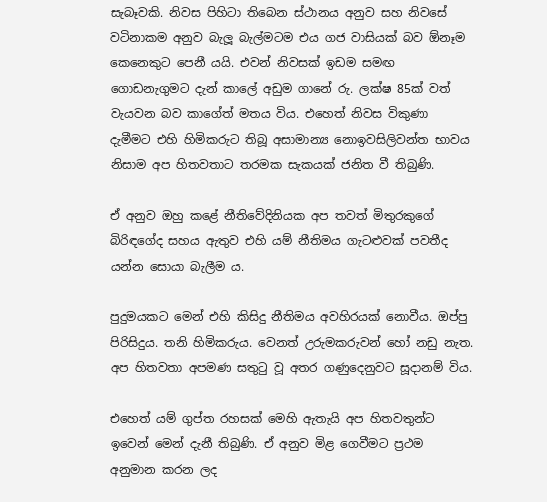සැබෑවකි. නිවස පිහිටා තිබෙන ස්ථානය අනුව සහ නිවසේ වටිනාකම අනුව බැලූ බැල්මටම එය ගජ වාසියක් බව ඕනෑම කෙනෙකුට පෙනී යයි. එවන් නිවසක් ඉඩම සමඟ ගොඩනැගුමට දැන් කාලේ අඩුම ගානේ රු. ලක්ෂ 85ක් වත් වැයවන බව කාගේත් මතය විය. එහෙත් නිවස විකුණා දැමීමට එහි හිමිකරුට තිබූ අසාමාන්‍ය නොඉවසිලිවන්ත භාවය නිසාම අප හිතවතාට තරමක සැකයක් ජනිත වී තිබුණි.

ඒ අනුව ඔහු කළේ නීතිවේදිනියක අප තවත් මිතුරකුගේ බිරිඳගේද සහය ඇතුව එහි යම් නීතිමය ගැටළුවක් පවතීද යන්න සොයා බැලීම ය.

පුදුමයකට මෙන් එහි කිසිදු නීතිමය අවහිරයක් නොවීය. ඔප්පු පිරිසිදුය. තනි හිමිකරුය. වෙනත් උරුමකරුවන් හෝ නඩු නැත. අප හිතවතා අපමණ සතුටු වූ අතර ගණුදෙනුවට සූදානම් විය.

එහෙත් යම් ගුප්ත රහසක් මෙහි ඇතැයි අප හිතවතුන්ට ඉවෙන් මෙන් දැනී තිබුණි. ඒ අනුව මිළ ගෙවීමට ප්‍රථම අනුමාන කරන ලද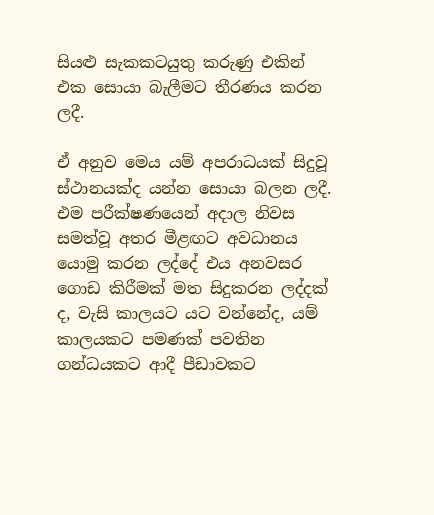සියළු සැකකටයුතු කරුණු එකින් එක සොයා බැලීමට තීරණය කරන ලදී.

ඒ අනුව මෙය යම් අපරාධයක් සිදුවූ ස්ථානයක්ද යන්න සොයා බලන ලදී. එම පරීක්ෂණයෙන් අදාල නිවස සමත්වූ අතර මීළඟට අවධානය යොමු කරන ලද්දේ එය අනවසර ගොඩ කිරීමක් මත සිදුකරන ලද්දක් ද, වැසි කාලයට යට වන්නේද, යම් කාලයකට පමණක් පවතින ගන්ධයකට ආදී පීඩාවකට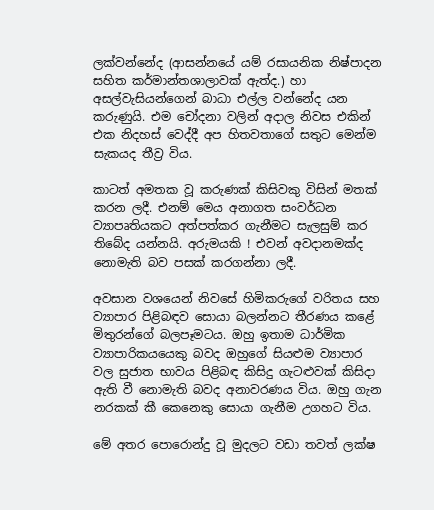ලක්වන්නේද (ආසන්නයේ යම් රසායනික නිෂ්පාදන සහිත කර්මාන්තශාලාවක් ඇත්ද.) හා අසල්වැසියන්ගෙන් බාධා එල්ල වන්නේද යන කරුණුයි. එම චෝදනා වලින් අදාල නිවස එකින් එක නිදහස් වෙද්දී අප හිතවතාගේ සතුට මෙන්ම සැකයද තීව්‍ර විය.

කාටත් අමතක වූ කරුණක් කිසිවකු විසින් මතක් කරන ලදී. එනම් මෙය අනාගත සංවර්ධන ව්‍යාපෘතියකට අත්පත්කර ගැනීමට සැලසුම් කර තිබේද යන්නයි. අරුමයකි ! එවන් අවදානමක්ද නොමැති බව පසක් කරගන්නා ලදී.

අවසාන වශයෙන් නිවසේ හිමිකරුගේ වරිතය සහ ව්‍යාපාර පිළිබඳව සොයා බලන්නට තීරණය කළේ මිතුරන්ගේ බලපෑමටය. ඔහු ඉතාම ධාර්මික ව්‍යාපාරිකයයෙකු බවද ඔහුගේ සියළුම ව්‍යාපාර වල සුජාත භාවය පිළිබඳ කිසිදු ගැටළුවක් කිසිදා ඇති වී නොමැති බවද අනාවරණය විය. ඔහු ගැන නරකක් කී කෙනෙකු සොයා ගැනීම උගහට විය.

මේ අතර පොරොන්දු වූ මුදලට වඩා තවත් ලක්ෂ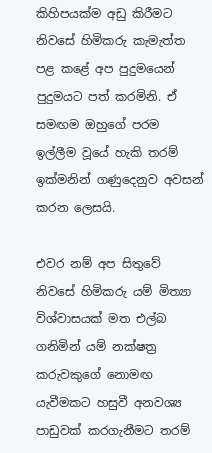කිහිපයක්ම අඩු කිරීමට නිවසේ හිමිකරු කැමැත්ත පළ කළේ අප පුදුමයෙන් පුදුමයට පත් කරමිනි. ඒ සමඟම ඔහුගේ පරම ඉල්ලීම වූයේ හැකි තරම් ඉක්මනින් ගණුදෙනුව අවසන් කරන ලෙසයි.

එවර නම් අප සිතුවේ නිවසේ හිමිකරු යම් මිත්‍යා විශ්වාසයක් මත එල්බ ගනිමින් යම් නක්ෂත්‍ර කරුවකුගේ නොමඟ යැවීමකට හසුවී අනවශ්‍ය පාඩුවක් කරගැනීමට තරම්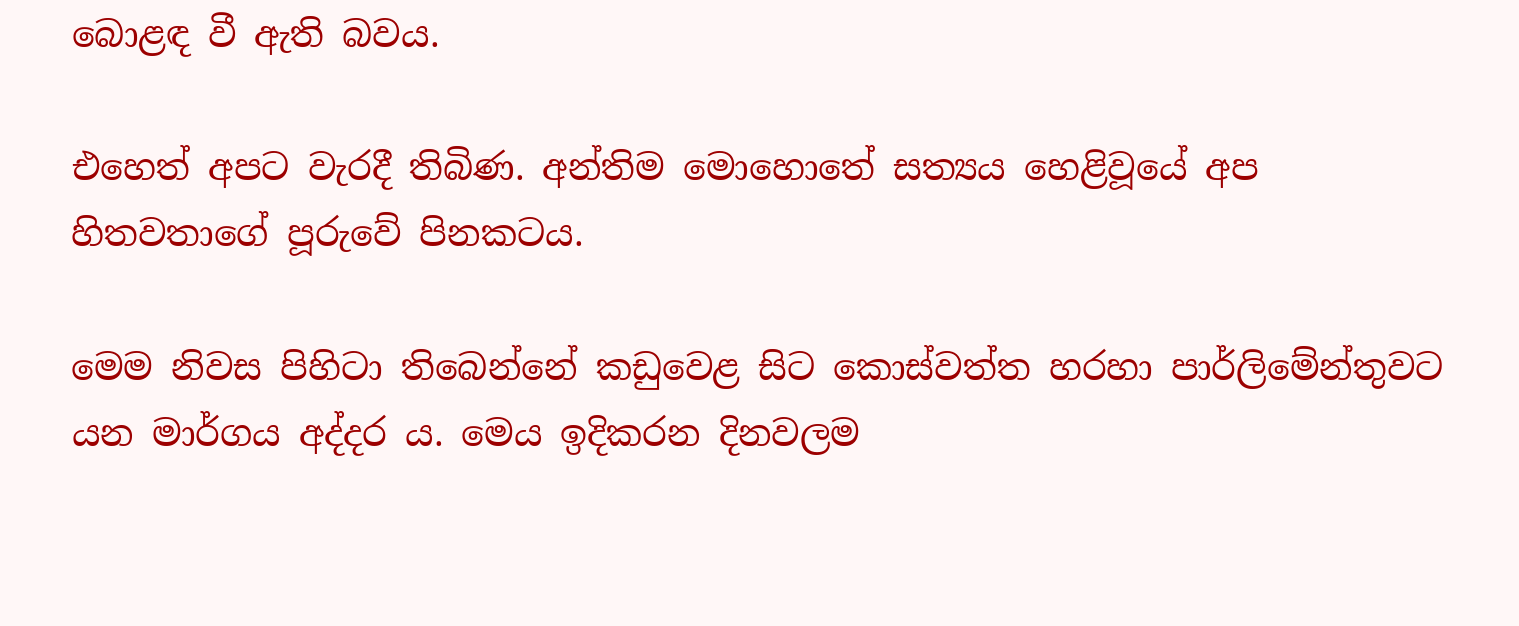බොළඳ වී ඇති බවය.

එහෙත් අපට වැරදී තිබිණ. අන්තිම මොහොතේ සත්‍යය හෙළිවූයේ අප හිතවතාගේ පූරුවේ පිනකටය.

මෙම නිවස පිහිටා තිබෙන්නේ කඩුවෙළ සිට කොස්වත්ත හරහා පාර්ලිමේන්තුවට යන මාර්ගය අද්දර ය. මෙය ඉදිකරන දිනවලම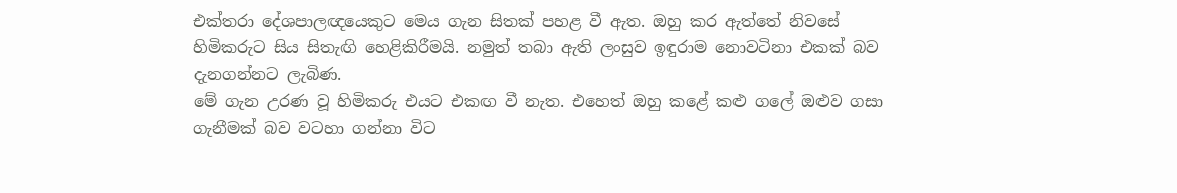එක්තරා දේශපාලඥයෙකුට මෙය ගැන සිතක් පහළ වී ඇත. ඔහු කර ඇත්තේ නිවසේ හිමිකරුට සිය සිතැඟි හෙළිකිරීමයි. නමුත් තබා ඇති ලංසුව ඉඳුරාම නොවටිනා එකක් බව දැනගන්නට ලැබිණ.
මේ ගැන උරණ වූ හිමිකරු එයට එකඟ වී නැත. එහෙත් ඔහු කළේ කළු ගලේ ඔළුව ගසා ගැනීමක් බව වටහා ගන්නා විට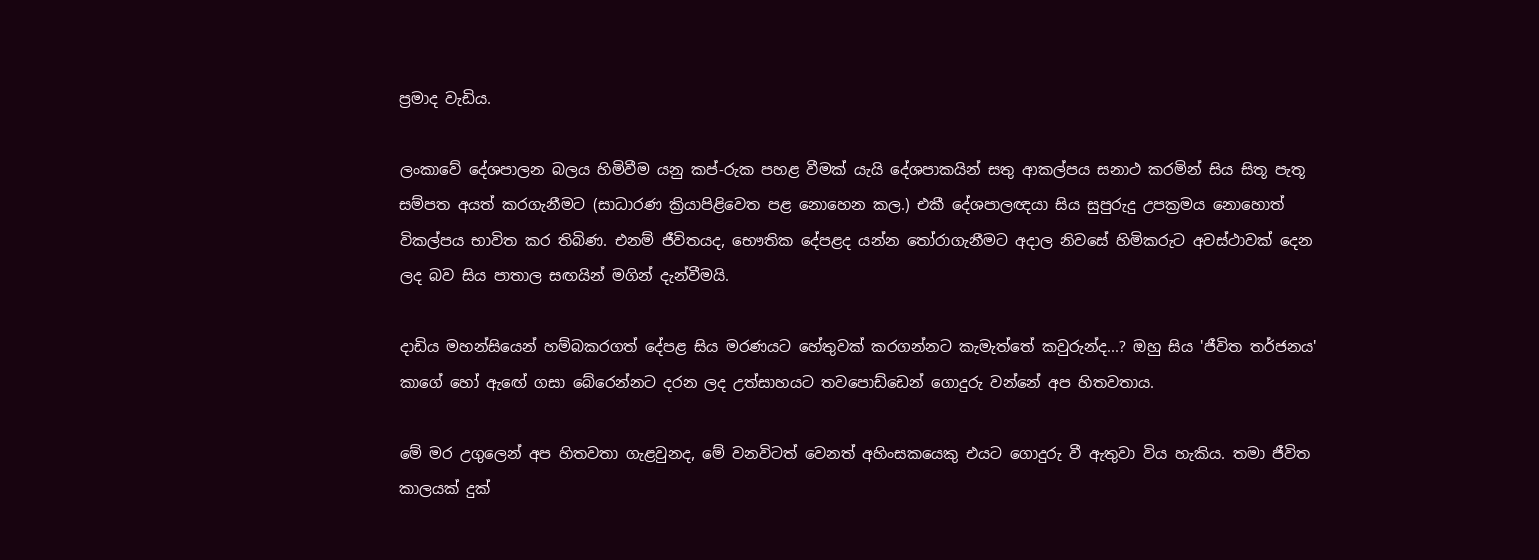ප්‍රමාද වැඩිය.

ලංකාවේ දේශපාලන බලය හිමිවීම යනු කප්-රුක පහළ වීමක් යැයි දේශපාකයින් සතු ආකල්පය සනාථ කරමින් සිය සිතූ පැතූ සම්පත අයත් කරගැනීමට (සාධාරණ ක්‍රියාපිළිවෙත පළ නොහෙන කල.) එකී දේශපාලඥයා සිය සුපුරුදු උපක්‍රමය නොහොත් විකල්පය භාවිත කර තිබිණ. එනම් ජීවිතයද, භෞතික දේපළද යන්න තෝරාගැනීමට අදාල නිවසේ හිමිකරුට අවස්ථාවක් දෙන ලද බව සිය පාතාල සඟයින් මගින් දැන්වීමයි.

දාඩිය මහන්සියෙන් හම්බකරගත් දේපළ සිය මරණයට හේතුවක් කරගන්නට කැමැත්තේ කවුරුන්ද...? ඔහු සිය 'ජීවිත තර්ජනය' කාගේ හෝ ඇඟේ ගසා බේරෙන්නට දරන ලද උත්සාහයට තවපොඩ්ඩෙන් ගොදුරු වන්නේ අප හිතවතාය.

මේ මර උගුලෙන් අප හිතවතා ගැළවුනද, මේ වනවිටත් වෙනත් අහිංසකයෙකු එයට ගොදුරු වී ඇතුවා විය හැකිය. තමා ජීවිත කාලයක් දුක්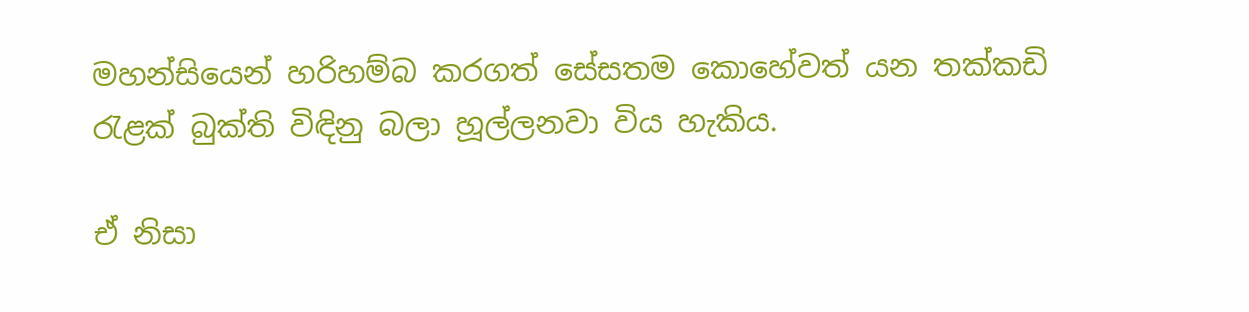මහන්සියෙන් හරිහම්බ කරගත් සේසතම කොහේවත් යන තක්කඩි රැළක් බුක්ති විඳිනු බලා හූල්ලනවා විය හැකිය.

ඒ නිසා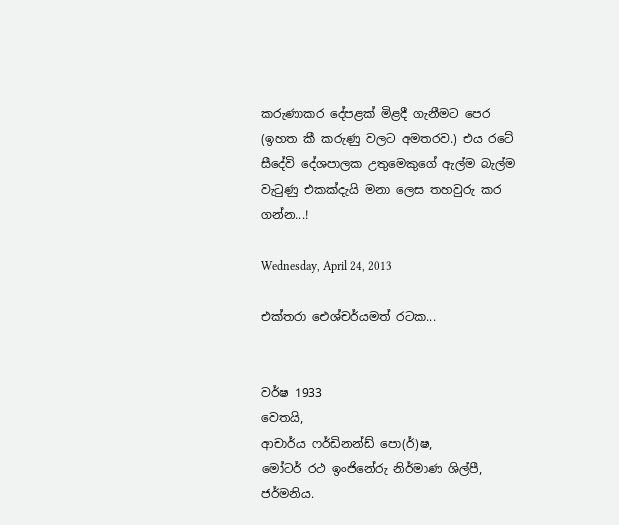කරුණාකර දේපළක් මිළදී ගැනීමට පෙර (ඉහත කී කරුණු වලට අමතරව.) එය රටේ සීදේවි දේශපාලක උතුමෙකුගේ ඇල්ම බැල්ම වැටුණු එකක්දැයි මනා ලෙස තහවුරු කර ගන්න...!

Wednesday, April 24, 2013

එක්තරා ඓශ්චර්යමත් රටක...


වර්ෂ 1933
වෙතයි,
ආචාර්ය ෆර්ඩිනන්ඩ් පො(ර්)ෂ,
මෝටර් රථ ඉංජිනේරු නිර්මාණ ශිල්පී,
ජර්මනිය.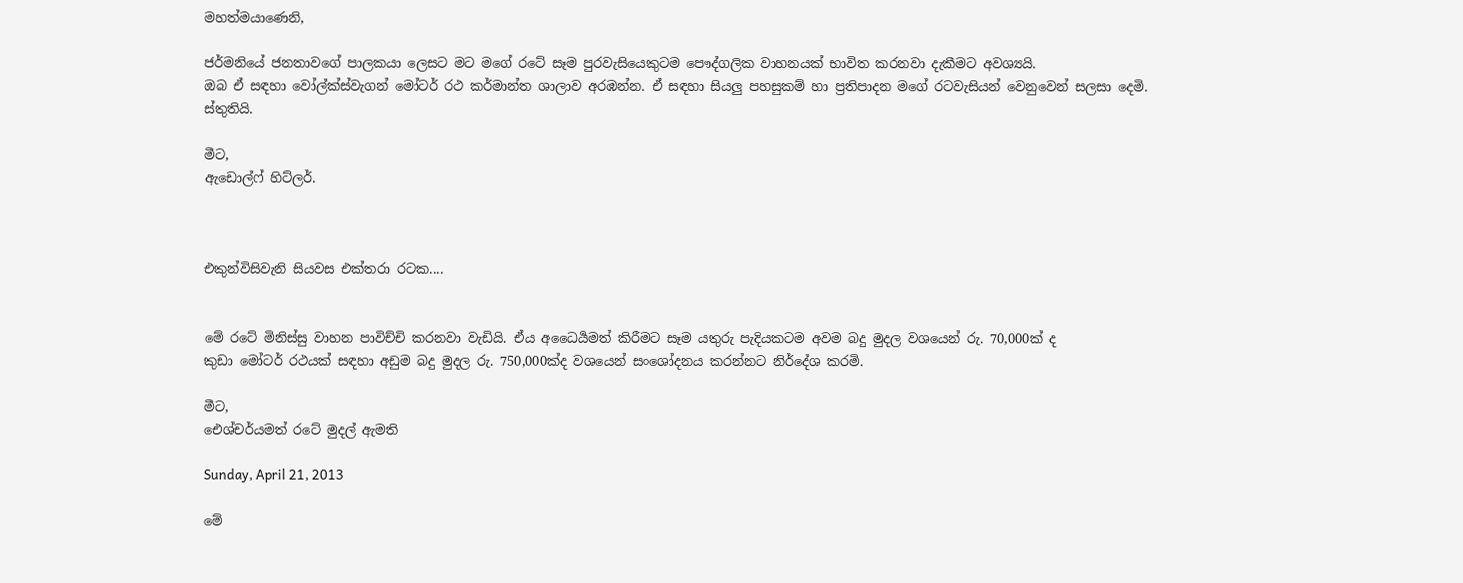මහත්මයාණෙනි,

ජර්මනියේ ජනතාවගේ පාලකයා ලෙසට මට මගේ රටේ සෑම පුරවැසියෙකුටම පෞද්ගලික වාහනයක් භාවිත කරනවා දැකීමට අවශ්‍යයි.
ඔබ ඒ සඳහා වෝල්ක්ස්වැගන් මෝටර් රථ කර්මාන්ත ශාලාව අරඹන්න. ඒ සඳහා සියලු පහසුකම් හා ප්‍රතිපාදන මගේ රටවැසියන් වෙනුවෙන් සලසා දෙමි.
ස්තුතියි.

මීට,
ඇඩොල්ෆ් හිට්ලර්.



එකුන්විසිවැනි සියවස එක්තරා රටක....


මේ රටේ මිනිස්සු වාහන පාවිච්චි කරනවා වැඩියි. ඒය අධෛර්‍යමත් කිරීමට සෑම යතුරු පැදියකටම අවම බදු මුදල වශයෙන් රු. 70,000ක් ද
කුඩා මෝටර් රථයක් සඳහා අඩුම බදු මුදල රු. 750,000ක්ද වශයෙන් සංශෝදනය කරන්නට නිර්දේශ කරමි.

මීට,
ඓශ්චර්යමත් රටේ මුදල් ඇමති

Sunday, April 21, 2013

මේ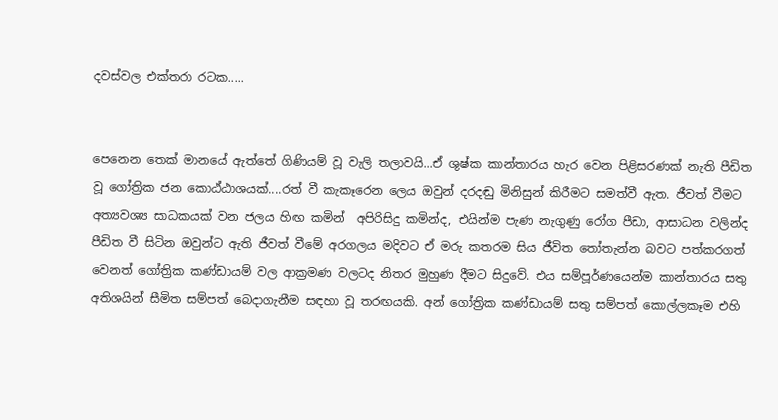දවස්වල එක්තරා රටක.....


පෙනෙන තෙක් මානයේ ඇත්තේ ගිණියම් වූ වැලි තලාවයි...ඒ ශුෂ්ක කාන්තාරය හැර වෙන පිළිසරණක් නැති පීඩිත වූ ගෝත්‍රික ජන කොඨ්ඨාශයක්....රත් වී කැකෑරෙන ලෙය ඔවුන් දරදඬු මිනිසුන් කිරීමට සමත්වී ඇත. ජීවත් වීමට අත්‍යවශ්‍ය සාධකයක් වන ජලය හිඟ කමින්  අපිරිසිදු කමින්ද, එයින්ම පැණ නැගුණු රෝග පීඩා, ආසාධන වලින්ද පීඩිත වී සිටින ඔවුන්ට ඇති ජීවත් වීමේ අරගලය මදිවට ඒ මරු කතරම සිය ජීවිත තෝතැන්න බවට පත්කරගත් වෙනත් ගෝත්‍රික කණ්ඩායම් වල ආක්‍රමණ වලටද නිතර මුහුණ දීමට සිදුවේ. එය සම්පූර්ණයෙන්ම කාන්තාරය සතු අතිශයින් සීමිත සම්පත් බෙදාගැනීම සඳහා වූ තරඟයකි. අන් ගෝත්‍රික කණ්ඩායම් සතු සම්පත් කොල්ලකෑම එහි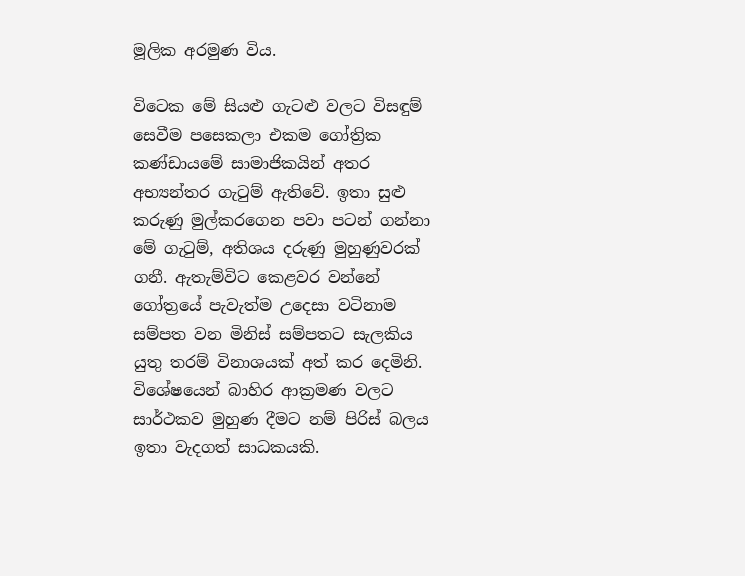මූලික අරමුණ විය.

විටෙක මේ සියළු ගැටළු වලට විසඳුම් සෙවීම පසෙකලා එකම ගෝත්‍රික කණ්ඩායමේ සාමාජිකයින් අතර අභ්‍යන්තර ගැටුම් ඇතිවේ. ඉතා සුළු කරුණු මුල්කරගෙන පවා පටන් ගන්නා මේ ගැටුම්, අතිශය දරුණු මුහුණුවරක් ගනී. ඇතැම්විට කෙළවර වන්නේ ගෝත්‍රයේ පැවැත්ම උදෙසා වටිනාම සම්පත වන මිනිස් සම්පතට සැලකිය යුතු තරම් විනාශයක් අත් කර දෙමිනි. විශේෂයෙන් බාහිර ආක්‍රමණ වලට සාර්ථකව මුහුණ දීමට නම් පිරිස් බලය ඉතා වැදගත් සාධකයකි.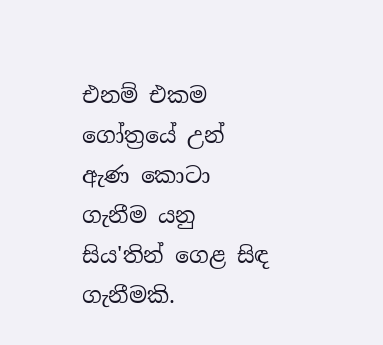එනම් එකම ගෝත්‍රයේ උන් ඇණ කොටා ගැනීම යනු සිය'තින් ගෙළ සිඳ ගැනීමකි.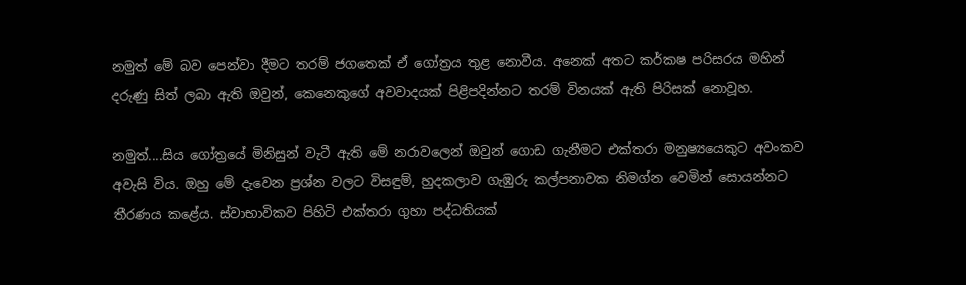නමුත් මේ බව පෙන්වා දීමට තරම් ජගතෙක් ඒ ගෝත්‍රය තුළ නොවීය. අනෙක් අතට කර්කෂ පරිසරය මහින් දරුණු සිත් ලබා ඇති ඔවුන්, කෙනෙකුගේ අවවාදයක් පිළිපදින්නට තරම් විනයක් ඇති පිරිසක් නොවූහ.

නමුත්....සිය ගෝත්‍රයේ මිනිසුන් වැටී ඇති මේ නරාවලෙන් ඔවුන් ගොඩ ගැනීමට එක්තරා මනුෂ්‍යයෙකුට අවංකව අවැසි විය. ඔහු මේ දැවෙන ප්‍රශ්න වලට විසඳුම්, හුදකලාව ගැඹුරු කල්පනාවක නිමග්න වෙමින් සොයන්නට තීරණය කළේය. ස්වාභාවිකව පිහිටි එක්තරා ගුහා පද්ධතියක්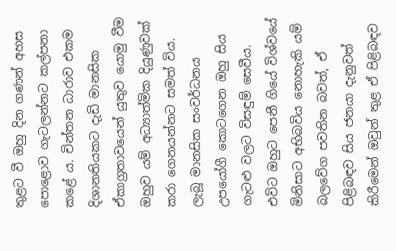තුළට වී ඔහු දින ගණන් අහස පොළොව ගැටලන්නට කල්පනා කළේ ය. චින්තන ධාරාව එකම දිශානතියකට දැඩි මානසික ඒකාග්‍රතාවයෙන් යුතුව යොමු වීම ඔහුව යම් අධ්‍යාත්මික දියුණුවක් කරා ගෙනයන්නට සමත් විය. ලැබූ මානසික සංවර්ධනය උපයෝගී කොටගෙන ඔහු සිය ගැටළු වලට විසඳුම් සෙවීය. එවිට ඔහුට පෙනී ගියේ විශ්වයේ මිනිසාට අභිබවිය නොහැකි යම් බලවේග පවතින බවත්, ඒ පිළිබඳව සිය ජනයා දැනුවත් කිරීමෙන් ඔවුන් තුළ ඒ පිළිබඳව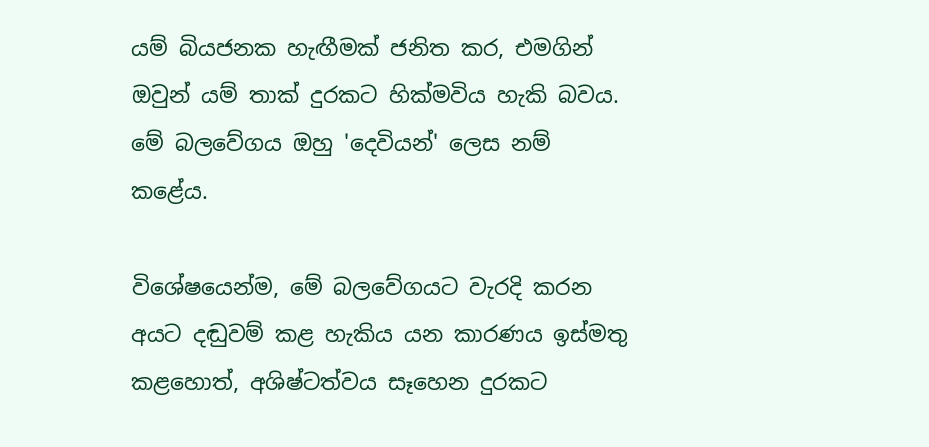යම් බියජනක හැඟීමක් ජනිත කර, එමගින් ඔවුන් යම් තාක් දුරකට හික්මවිය හැකි බවය. මේ බලවේගය ඔහු 'දෙවියන්' ලෙස නම් කළේය.

විශේෂයෙන්ම, මේ බලවේගයට වැරදි කරන අයට දඬුවම් කළ හැකිය යන කාරණය ඉස්මතු කළහොත්, අශිෂ්ටත්වය සෑහෙන දුරකට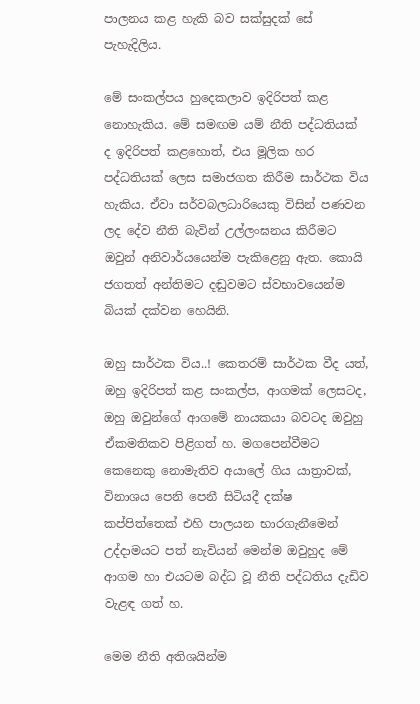පාලනය කළ හැකි බව සක්සුදක් සේ පැහැදිලිය.

මේ සංකල්පය හුදෙකලාව ඉදිරිපත් කළ නොහැකිය. මේ සමඟම යම් නීති පද්ධතියක් ද ඉදිරිපත් කළහොත්, එය මූලික හර පද්ධතියක් ලෙස සමාජගත කිරීම සාර්ථක විය හැකිය. ඒවා සර්වබලධාරියෙකු විසින් පණවන ලද දේව නීති බැවින් උල්ලංඝනය කිරීමට ඔවුන් අනිවාර්යයෙන්ම පැකිළෙනු ඇත. කොයි ජගතත් අන්තිමට දඬුවමට ස්වභාවයෙන්ම බියක් දක්වන හෙයිනි.

ඔහු සාර්ථක විය..! කෙතරම් සාර්ථක වීද යත්, ඔහු ඉදිරිපත් කළ සංකල්ප, ආගමක් ලෙසටද, ඔහු ඔවුන්ගේ ආගමේ නායකයා බවටද ඔවුහු ඒකමතිකව පිළිගත් හ. මගපෙන්වීමට කෙනෙකු නොමැතිව අයාලේ ගිය යාත්‍රාවක්, විනාශය පෙනි පෙනී සිටියදී දක්ෂ කප්පිත්තෙක් එහි පාලයන භාරගැනීමෙන් උද්දාමයට පත් නැවියන් මෙන්ම ඔවුහුද මේ ආගම හා එයටම බද්ධ වූ නීති පද්ධතිය දැඩිව වැළඳ ගත් හ.

මෙම නීති අතිශයින්ම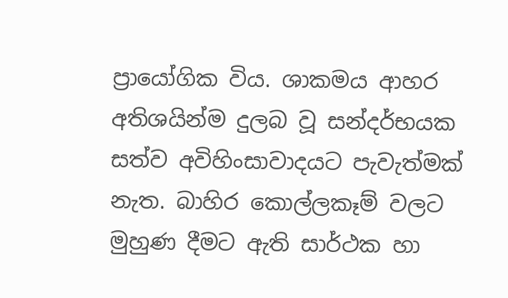ප්‍රායෝගික විය. ශාකමය ආහර අතිශයින්ම දුලබ වූ සන්දර්භයක සත්ව අවිහිංසාවාදයට පැවැත්මක් නැත. බාහිර කොල්ලකෑම් වලට මුහුණ දීමට ඇති සාර්ථක හා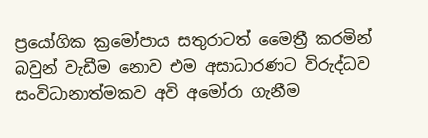ප්‍රයෝගික ක්‍රමෝපාය සතුරාටත් මෛත්‍රී කරමින් බවුන් වැඩීම නොව එම අසාධාරණට විරුද්ධව සංවිධානාත්මකව අවි අමෝරා ගැනීම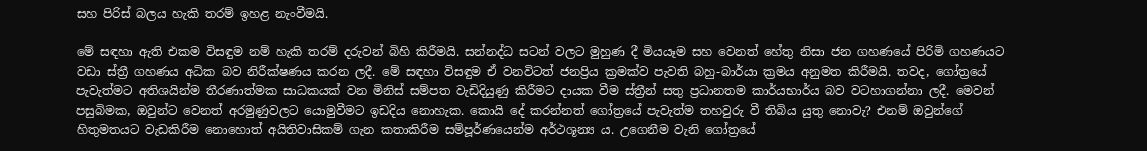සහ පිරිස් බලය හැකි තරම් ඉහළ නැංවීමයි.

මේ සඳහා ඇති එකම විසඳුම නම් හැකි තරම් දරුවන් බිහි කිරීමයි. සන්නද්ධ සටන් වලට මුහුණ දී මියයෑම සහ වෙනත් හේතු නිසා ජන ගහණයේ පිරිමි ගහණයට වඩා ස්ත්‍රී ගහණය අධික බව නිරීක්ෂණය කරන ලදී. මේ සඳහා විසඳුම ඒ වනවිටත් ජනප්‍රිය ක්‍රමක්ව පැවති බහු-බාර්යා ක්‍රමය අනුමත කිරීමයි. තවද, ගෝත්‍රයේ පැවැත්මට අතිශයින්ම තීරණාත්මක සාධකයක් වන මිනිස් සම්පත වැඩිදියුණු කිරීමට දායක වීම ස්ත්‍රීන් සතු ප්‍රධානතම කාර්යභාර්ය බව වටහාගන්නා ලදී. මෙවන් පසුබිමක, ඔවුන්ට වෙනත් අරමුණුවලට යොමුවීමට ඉඩදිය නොහැක. කොයි දේ කරන්නත් ගෝත්‍රයේ පැවැත්ම තහවුරු වී තිබිය යුතු නොවැ? එනම් ඔවුන්ගේ හිතුමතයට වැඩකිරීම නොහොත් අයිතිවාසිකම් ගැන කතාකිරීම සම්පූර්ණයෙන්ම අර්ථශූන්‍ය ය. උගෙනීම වැනි ගෝත්‍රයේ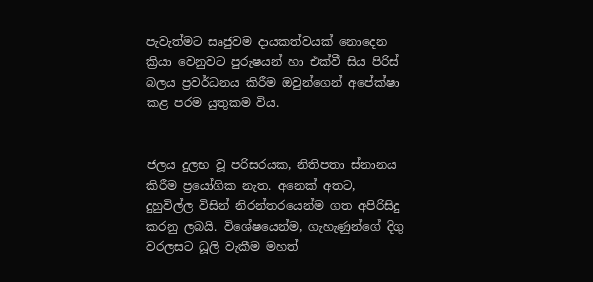පැවැත්මට සෘජුවම දායකත්වයක් නොදෙන ක්‍රියා වෙනුවට පුරුෂයන් හා එක්වී සිය පිරිස් බලය ප්‍රවර්ධනය කිරීම ඔවුන්ගෙන් අපේක්ෂා කළ පරම යුතුකම විය.


ජලය දුලභ වූ පරිසරයක, නිතිපතා ස්නානය කිරීම ප්‍රයෝගික නැත. අනෙක් අතට, දුහුවිල්ල විසින් නිරන්තරයෙන්ම ගත අපිරිසිදු කරනු ලබයි. විශේෂයෙන්ම, ගැහැණුන්ගේ දිගු වරලසට ධූලි වැකීම මහත්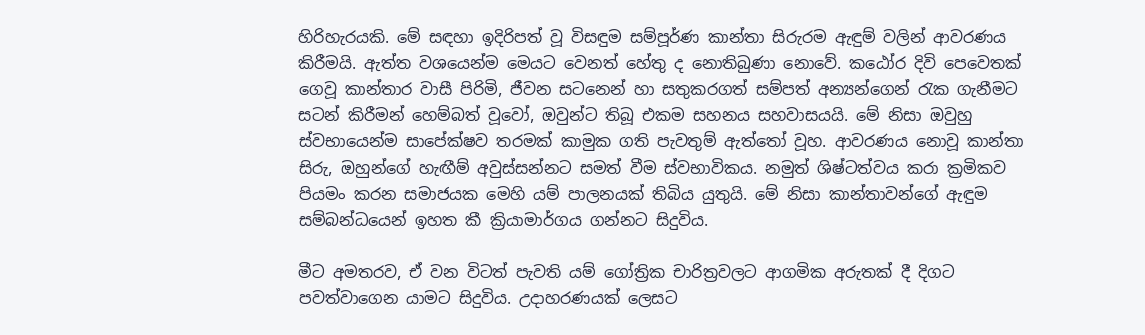හිරිහැරයකි. මේ සඳහා ඉදිරිපත් වූ විසඳුම සම්පූර්ණ කාන්තා සිරුරම ඇඳුම් වලින් ආවරණය කිරීමයි. ඇත්ත වශයෙන්ම මෙයට වෙනත් හේතු ද නොතිබුණා නොවේ. කඨෝර දිවි පෙවෙතක් ගෙවූ කාන්තාර වාසී පිරිමි, ජීවන සටනෙන් හා සතුකරගත් සම්පත් අන්‍යන්ගෙන් රැක ගැනීමට සටන් කිරීමන් හෙම්බත් වූවෝ, ඔවුන්ට තිබූ එකම සහනය සහවාසයයි. මේ නිසා ඔවුහු ස්වභායෙන්ම සාපේක්ෂව තරමක් කාමුක ගති පැවතුම් ඇත්තෝ වූහ. ආවරණය නොවූ කාන්තා සිරු, ඔහුන්ගේ හැඟීම් අවුස්සන්නට සමත් වීම ස්වභාවිකය. නමුත් ශිෂ්ටත්වය කරා ක්‍රමිකව පියමං කරන සමාජයක මෙහි යම් පාලනයක් තිබිය යුතුයි. මේ නිසා කාන්තාවන්ගේ ඇඳුම සම්බන්ධයෙන් ඉහත කී ක්‍රියාමාර්ගය ගන්නට සිදුවිය.

මීට අමතරව, ඒ වන විටත් පැවති යම් ගෝත්‍රික චාරිත්‍රවලට ආගමික අරුතක් දී දිගට පවත්වාගෙන යාමට සිදුවිය. උදාහරණයක් ලෙසට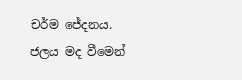චර්ම ජේදනය. ජලය මද වීමෙන්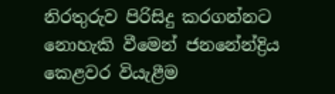නිරතුරුව පිරිසිදු කරගන්නට නොහැකි වීමෙන් ජනනේන්ද්‍රිය කෙළවර වියැළීම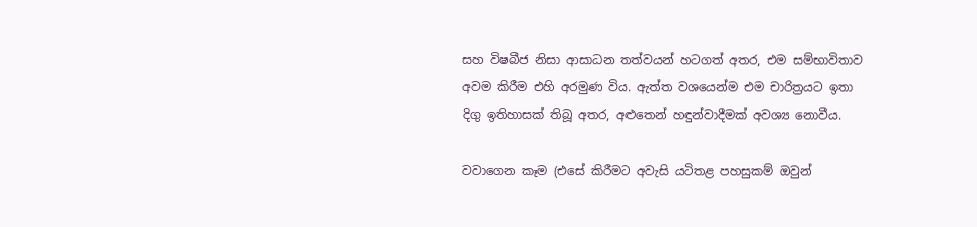සහ විෂබීජ නිසා ආසාධන තත්වයන් හටගත් අතර, එම සම්භාවිතාව අවම කිරීම එහි අරමුණ විය. ඇත්ත වශයෙන්ම එම චාරිත්‍රයට ඉතා දිගු ඉතිහාසක් තිබූ අතර, අළුතෙන් හඳුන්වාදීමක් අවශ්‍ය නොවීය.

වවාගෙන කෑම (එසේ කිරීමට අවැසි යටිතළ පහසුකම් ඔවුන්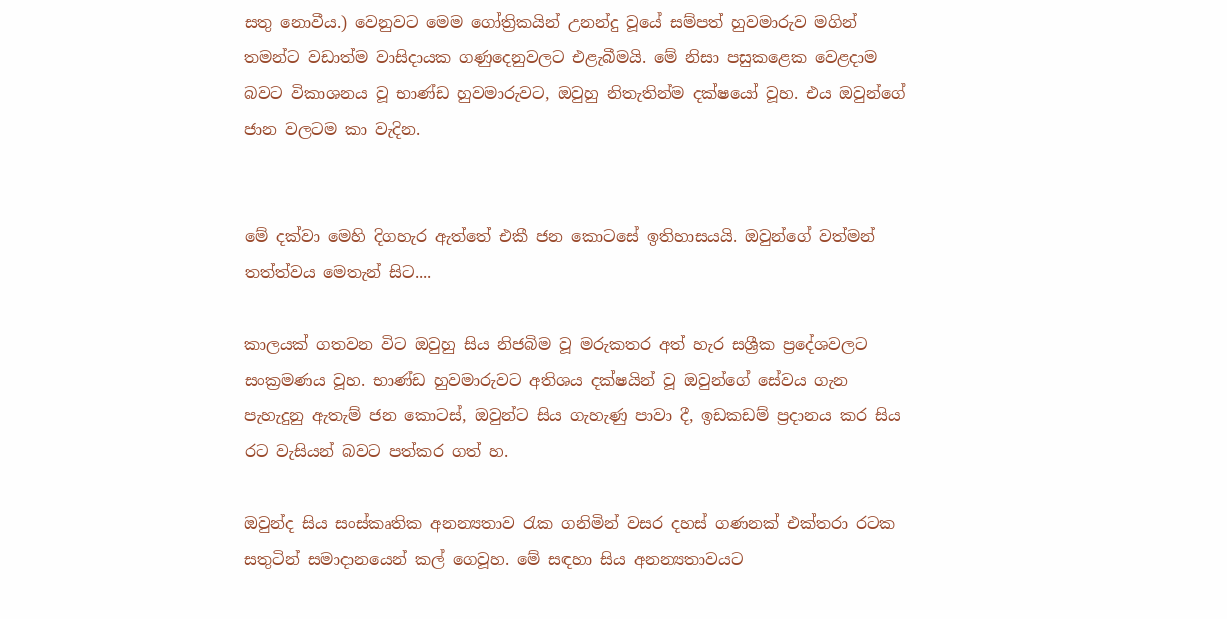සතු නොවීය.) වෙනුවට මෙම ගෝත්‍රිකයින් උනන්දු වූයේ සම්පත් හුවමාරුව මගින් තමන්ට වඩාත්ම වාසිදායක ගණුදෙනුවලට එළැබීමයි. මේ නිසා පසුකළෙක වෙළදාම බවට විකාශනය වූ භාණ්ඩ හුවමාරුවට, ඔවුහු නිතැතින්ම දක්ෂයෝ වූහ. එය ඔවුන්ගේ ජාන වලටම කා වැදින.


මේ දක්වා මෙහි දිගහැර ඇත්තේ එකී ජන කොටසේ ඉතිහාසයයි. ඔවුන්ගේ වත්මන් තත්ත්වය මෙතැන් සිට....

කාලයක් ගතවන විට ඔවුහු සිය නිජබිම වූ මරුකතර අත් හැර සශ්‍රීක ප්‍රදේශවලට සංක්‍රමණය වූහ. භාණ්ඩ හුවමාරුවට අතිශය දක්ෂයින් වූ ඔවුන්ගේ සේවය ගැන පැහැදුනු ඇතැම් ජන කොටස්, ඔවුන්ට සිය ගැහැණු පාවා දී, ඉඩකඩම් ප්‍රදානය කර සිය රට වැසියන් බවට පත්කර ගත් හ.

ඔවුන්ද සිය සංස්කෘතික අනන්‍යතාව රැක ගනිමින් වසර දහස් ගණනක් එක්තරා රටක සතුටින් සමාදානයෙන් කල් ගෙවූහ. මේ සඳහා සිය අනන්‍යතාවයට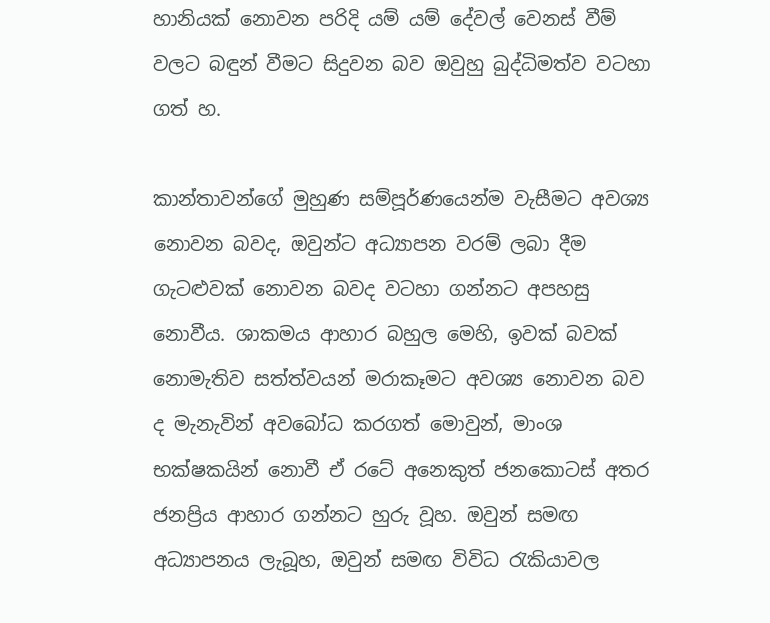හානියක් නොවන පරිදි යම් යම් දේවල් වෙනස් වීම් වලට බඳුන් වීමට සිදුවන බව ඔවුහු බුද්ධිමත්ව වටහා ගත් හ.

කාන්තාවන්ගේ මුහුණ සම්පූර්ණයෙන්ම වැසීමට අවශ්‍ය නොවන බවද, ඔවුන්ට අධ්‍යාපන වරම් ලබා දීම ගැටළුවක් නොවන බවද වටහා ගන්නට අපහසු නොවීය. ශාකමය ආහාර බහුල මෙහි, ඉවක් බවක් නොමැතිව සත්ත්වයන් මරාකෑමට අවශ්‍ය නොවන බව ද මැනැවින් අවබෝධ කරගත් මොවුන්, මාංශ භක්ෂකයින් නොවී ඒ රටේ අනෙකුත් ජනකොටස් අතර ජනප්‍රිය ආහාර ගන්නට හුරු වූහ. ඔවුන් සමඟ අධ්‍යාපනය ලැබූහ, ඔවුන් සමඟ විවිධ රැකියාවල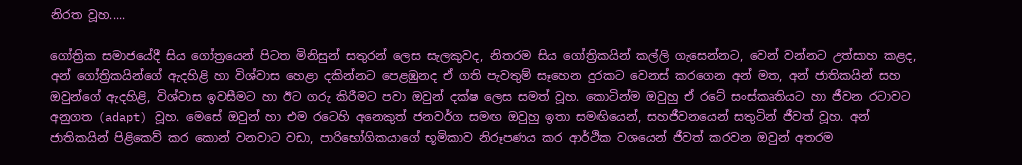නිරත වූහ.....

ගෝත්‍රික සමාජයේදී සිය ගෝත්‍රයෙන් පිටත මිනිසුන් සතුරන් ලෙස සැලකුවද, නිතරම සිය ගෝත්‍රිකයින් කල්ලි ගැසෙන්නට, වෙන් වන්නට උත්සාහ කළද, අන් ගෝත්‍රිකයින්ගේ ඇදහිළි හා විශ්වාස හෙළා දකින්නට පෙළඹුනද ඒ ගති පැවතුම් සෑහෙන දුරකට වෙනස් කරගෙන අන් මත, අන් ජාතිකයින් සහ ඔවුන්ගේ ඇදහිළි, විශ්වාස ඉවසීමට හා ඊට ගරු කිරීමට පවා ඔවුන් දක්ෂ ලෙස සමත් වූහ. කොටින්ම ඔවුහු ඒ රටේ සංස්කෘතියට හා ජීවන රටාවට අනුගත (adapt) වූහ. මෙසේ ඔවුන් හා එම රටෙහි අනෙකුත් ජනවර්ග සමඟ ඔවුහු ඉතා සමඟියෙන්, සහජීවනයෙන් සතුටින් ජීවත් වූහ. අන් ජාතිකයින් පිළිකෙව් කර කොන් වනවාට වඩා, පාරිභෝගිකයාගේ භූමිකාව නිරූපණය කර ආර්ථික වශයෙන් ජීවත් කරවන ඔවුන් අතරම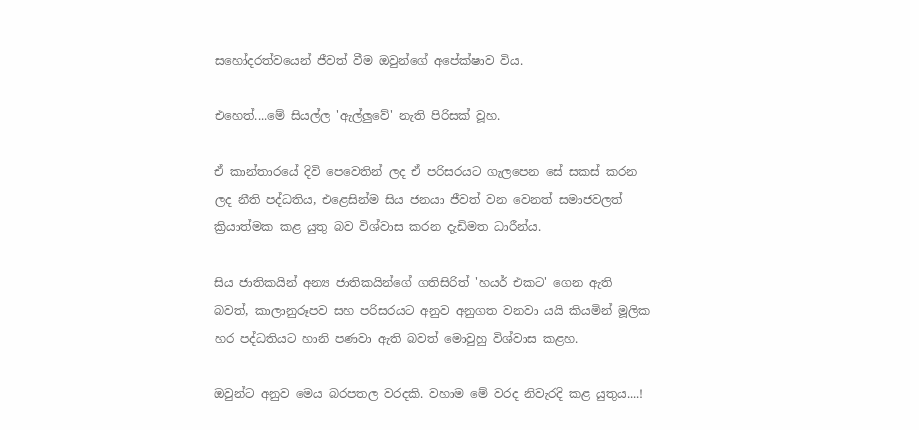සහෝදරත්වයෙන් ජීවත් වීම ඔවුන්ගේ අපේක්ෂාව විය.

එහෙත්....මේ සියල්ල 'ඇල්ලුවේ' නැති පිරිසක් වූහ.

ඒ කාන්තාරයේ දිවි පෙවෙතින් ලද ඒ පරිසරයට ගැලපෙන සේ සකස් කරන ලද නීති පද්ධතිය, එළෙසින්ම සිය ජනයා ජීවත් වන වෙනත් සමාජවලත් ක්‍රියාත්මක කළ යුතු බව විශ්වාස කරන දැඩිමත ධාරීන්ය.

සිය ජාතිකයින් අන්‍ය ජාතිකයින්ගේ ගතිසිරිත් 'හයර් එකට' ගෙන ඇති බවත්, කාලානුරූපව සහ පරිසරයට අනුව අනුගත වනවා යයි කියමින් මූලික හර පද්ධතියට හානි පණවා ඇති බවත් මොවුහු විශ්වාස කළහ.

ඔවුන්ට අනුව මෙය බරපතල වරදකි. වහාම මේ වරද නිවැරදි කළ යුතුය....!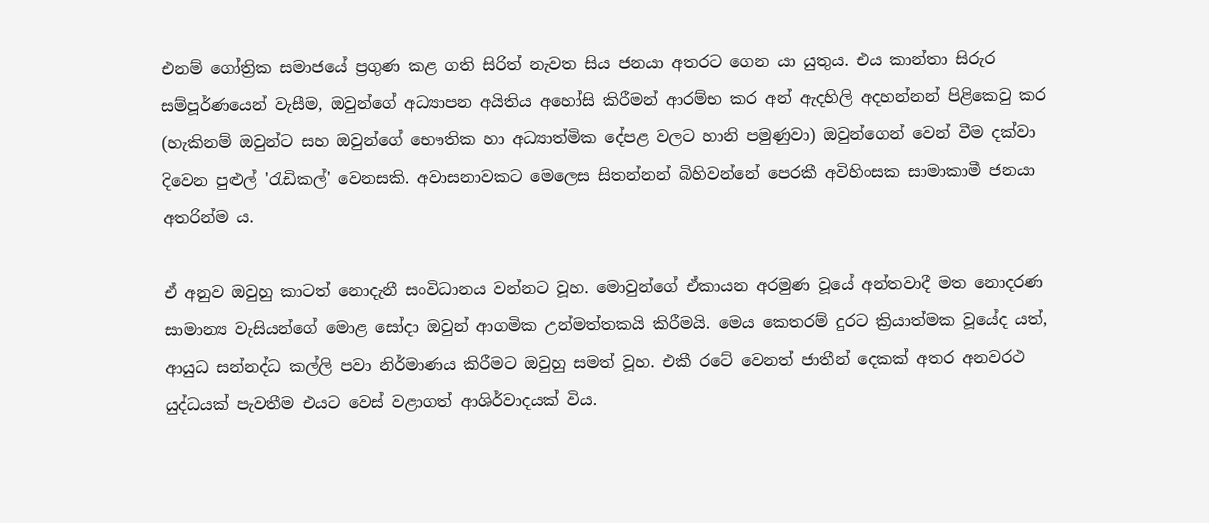එනම් ගෝත්‍රික සමාජයේ ප්‍රගුණ කළ ගති සිරිත් නැවත සිය ජනයා අතරට ගෙන යා යුතුය. එය කාන්තා සිරුර සම්පූර්ණයෙන් වැසීම, ඔවුන්ගේ අධ්‍යාපන අයිතිය අහෝසි කිරීමන් ආරම්භ කර අන් ඇදහිලි අදහන්නන් පිළිකෙවු කර (හැකිනම් ඔවුන්ට සහ ඔවුන්ගේ භෞතික හා අධ්‍යාත්මික දේපළ වලට හානි පමුණුවා) ඔවුන්ගෙන් වෙන් වීම දක්වා දිවෙන පුළුල් 'රැඩිකල්' වෙනසකි. අවාසනාවකට මෙලෙස සිතන්නන් බිහිවන්නේ පෙරකී අවිහිංසක සාමාකාමී ජනයා අතරින්ම ය.

ඒ අනුව ඔවුහු කාටත් නොදැනී සංවිධානය වන්නට වූහ. මොවුන්ගේ ඒකායන අරමුණ වූයේ අන්තවාදී මත නොදරණ සාමාන්‍ය වැසියන්ගේ මොළ සෝදා ඔවුන් ආගමික උන්මත්තකයි කිරීමයි. මෙය කෙතරම් දුරට ක්‍රියාත්මක වූයේද යත්, ආයුධ සන්නද්ධ කල්ලි පවා නිර්මාණය කිරීමට ඔවුහු සමත් වූහ. එකී රටේ වෙනත් ජාතීන් දෙකක් අතර අනවරථ යුද්ධයක් පැවතීම එයට වෙස් වළාගත් ආශිර්වාදයක් විය.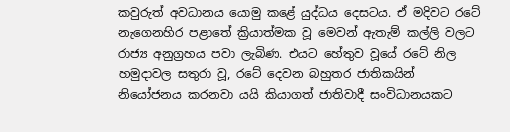කවුරුත් අවධානය යොමු කළේ යුද්ධය දෙසටය. ඒ මදිවට රටේ නැගෙනහිර පළාතේ ක්‍රියාත්මක වූ මෙවන් ඇතැම් කල්ලි වලට රාජ්‍ය අනුග්‍රහය පවා ලැබිණ. එයට හේතුව වූයේ රටේ නිල හමුදාවල සතුරා වූ, රටේ දෙවන බහුතර ජාතිකයින් නියෝජනය කරනවා යයි කියාගත් ජාතිවාදී සංවිධානයකට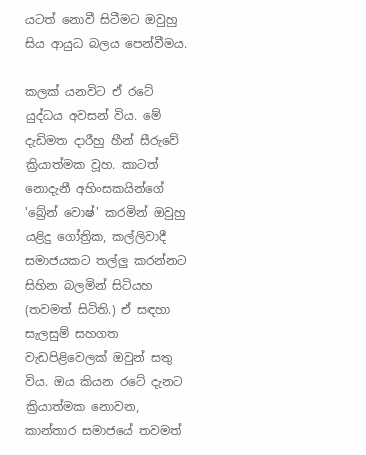යටත් නොවී සිටීමට ඔවුහු සිය ආයුධ බලය පෙන්වීමය.

කලක් යනවිට ඒ රටේ යුද්ධය අවසන් විය. මේ දැඩිමත දාරීහු හීන් සීරුවේ ක්‍රියාත්මක වූහ. කාටත් නොදැනී අහිංසකයින්ගේ 'බ්‍රේන් වොෂ්' කරමින් ඔවුහු යළිදු ගෝත්‍රික, කල්ලිවාදී සමාජයකට තල්ලු කරන්නට සිහින බලමින් සිටියහ (තවමත් සිටිති.) ඒ සඳහා සැලසුම් සහගත වැඩපිළිවෙලක් ඔවුන් සතු විය. ඔය කියන රටේ දැනට ක්‍රියාත්මක නොවන, කාන්තාර සමාජයේ තවමත්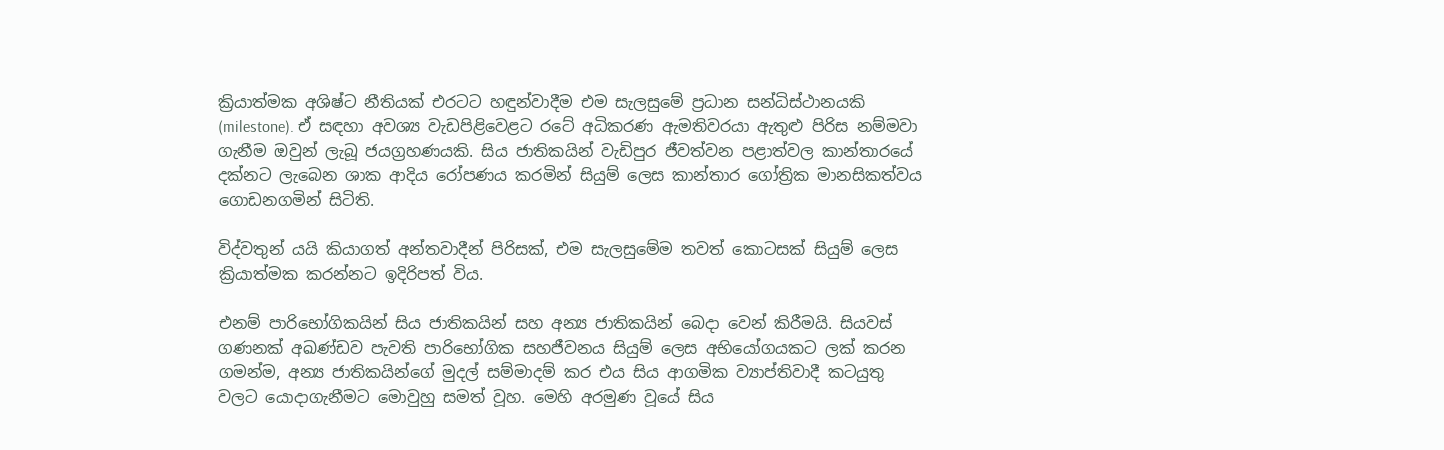ක්‍රියාත්මක අශිෂ්ට නීතියක් එරටට හඳුන්වාදීම එම සැලසුමේ ප්‍රධාන සන්ධිස්ථානයකි (milestone). ඒ සඳහා අවශ්‍ය වැඩපිළිවෙළට රටේ අධිකරණ ඇමතිවරයා ඇතුළු පිරිස නම්මවා ගැනීම ඔවුන් ලැබූ ජයග්‍රහණයකි. සිය ජාතිකයින් වැඩිපුර ජීවත්වන පළාත්වල කාන්තාරයේ දක්නට ලැබෙන ශාක ආදිය රෝපණය කරමින් සියුම් ලෙස කාන්තාර ගෝත්‍රික මානසිකත්වය ගොඩනගමින් සිටිති.

විද්වතුන් යයි කියාගත් අන්තවාදීන් පිරිසක්, එම සැලසුමේම තවත් කොටසක් සියුම් ලෙස ක්‍රියාත්මක කරන්නට ඉදිරිපත් විය.

එනම් පාරිභෝගිකයින් සිය ජාතිකයින් සහ අන්‍ය ජාතිකයින් බෙදා වෙන් කිරීමයි. සියවස් ගණනක් අඛණ්ඩව පැවති පාරිභෝගික සහජීවනය සියුම් ලෙස අභියෝගයකට ලක් කරන ගමන්ම, අන්‍ය ජාතිකයින්ගේ මුදල් සම්මාදම් කර එය සිය ආගමික ව්‍යාප්තිවාදී කටයුතු වලට යොදාගැනීමට මොවුහු සමත් වූහ. මෙහි අරමුණ වූයේ සිය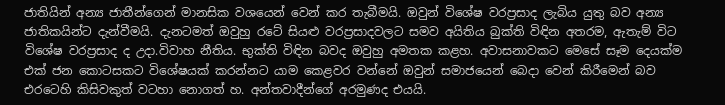ජාතියින් අන්‍ය ජාතීන්ගෙන් මානසික වශයෙන් වෙන් කර තැබීමයි. ඔවුන් විශේෂ වරප්‍රසාද ලැබිය යුතු බව අන්‍ය ජාතිකයින්ට දැන්වීමයි. දැනටමත් ඔවුහු රටේ සියළු වරප්‍රසාදවලට සමව අයිතිය බුක්ති විඳින අතරම, ඇතැම් විට විශේෂ වරප්‍රසාද ද උදා.විවාහ නීතිය. භුක්ති විඳින බවද ඔවුහු අමතක කළහ. අවාසනාවකට මෙසේ සෑම දෙයක්ම එක් ජන කොටසකට විශේෂයක් කරන්නට යාම කෙළවර වන්නේ ඔවුන් සමාජයෙන් බෙදා වෙන් කිරීමෙන් බව එරටෙහි කිසිවකුත් වටහා නොගත් හ. අන්තවාදීන්ගේ අරමුණද එයයි.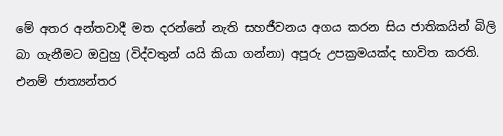මේ අතර අන්තවාදී මත දරන්නේ නැති සහජීවනය අගය කරන සිය ජාතිකයින් බිලි බා ගැනීමට ඔවුහු (විද්වතුන් යයි කියා ගන්නා) අපූරු උපක්‍රමයක්ද භාවිත කරති. එනම් ජාත්‍යන්තර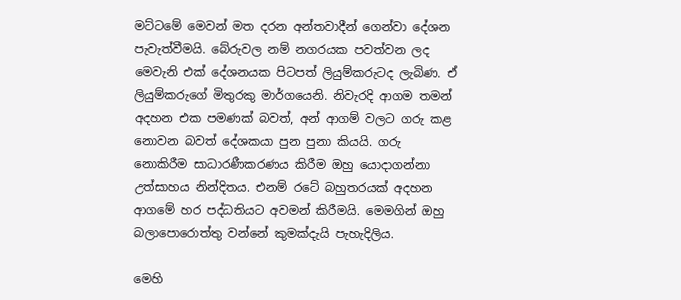මට්ටමේ මෙවන් මත දරන අන්තවාදීන් ගෙන්වා දේශන පැවැත්වීමයි. බේරුවල නම් නගරයක පවත්වන ලද මෙවැනි එක් දේශනයක පිටපත් ලියුම්කරුටද ලැබිණ. ඒ ලියුම්කරුගේ මිතුරකු මාර්ගයෙනි. නිවැරදි ආගම තමන් අදහන එක පමණක් බවත්, අන් ආගම් වලට ගරු කළ නොවන බවත් දේශකයා පුන පුනා කියයි. ගරු නොකිරීම සාධාරණීකරණය කිරීම ඔහු යොදාගන්නා උත්සාහය නින්දිතය. එනම් රටේ බහුතරයක් අදහන ආගමේ හර පද්ධතියට අවමන් කිරීමයි. මෙමගින් ඔහු බලාපොරොත්තු වන්නේ කුමක්දැයි පැහැදිලිය.

මෙහි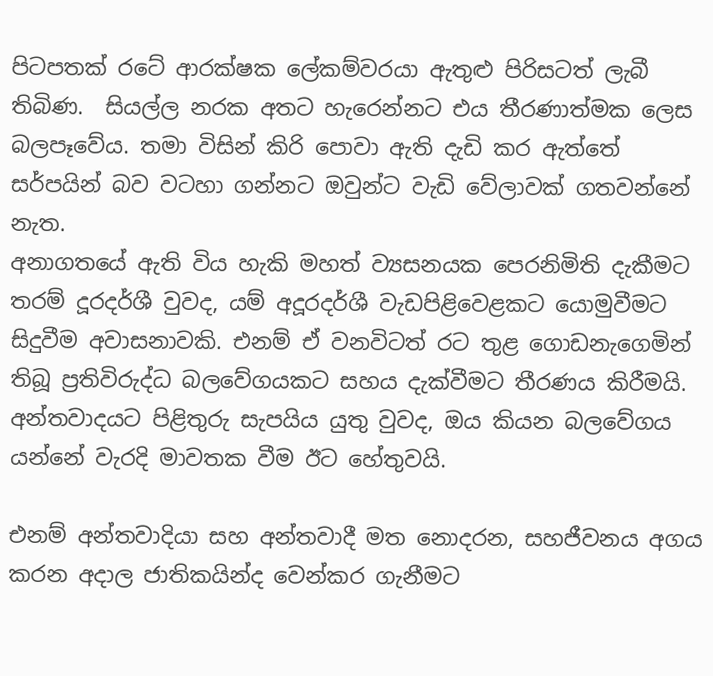පිටපතක් රටේ ආරක්ෂක ලේකම්වරයා ඇතුළු පිරිසටත් ලැබී තිබිණ.  සියල්ල නරක අතට හැරෙන්නට එය තීරණාත්මක ලෙස බලපෑවේය. තමා විසින් කිරි පොවා ඇති දැඩි කර ඇත්තේ සර්පයින් බව වටහා ගන්නට ඔවුන්ට වැඩි වේලාවක් ගතවන්නේ නැත.
අනාගතයේ ඇති විය හැකි මහත් ව්‍යසනයක පෙරනිමිති දැකීමට තරම් දූරදර්ශී වුවද, යම් අදූරදර්ශී වැඩපිළිවෙළකට යොමුවීමට සිදුවීම අවාසනාවකි. එනම් ඒ වනවිටත් රට තුළ ගොඩනැගෙමින් තිබූ ප්‍රතිවිරුද්ධ බලවේගයකට සහය දැක්වීමට තීරණය කිරීමයි. අන්තවාදයට පිළිතුරු සැපයිය යුතු වුවද, ඔය කියන බලවේගය යන්නේ වැරදි මාවතක වීම ඊට හේතුවයි.

එනම් අන්තවාදියා සහ අන්තවාදී මත නොදරන, සහජීවනය අගය කරන අදාල ජාතිකයින්ද වෙන්කර ගැනීමට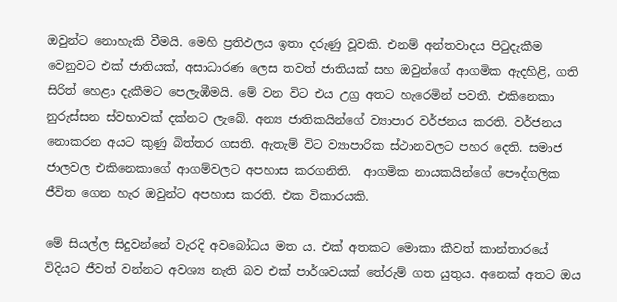ඔවුන්ට නොහැකි වීමයි. මෙහි ප්‍රතිඵලය ඉතා දරුණු වූවකි. එනම් අන්තවාදය පිටුදැකීම වෙනුවට එක් ජාතියක්, අසාධාරණ ලෙස තවත් ජාතියක් සහ ඔවුන්ගේ ආගමික ඇදහිළි, ගති සිරිත් හෙළා දැකීමට පෙලැඹීමයි. මේ වන විට එය උග්‍ර අතට හැරෙමින් පවතී. එකිනෙකා නුරුස්සන ස්වභාවක් දක්නට ලැබේ. අන්‍ය ජාතිකයින්ගේ ව්‍යාපාර වර්ජනය කරති. වර්ජනය නොකරන අයට කුණු බිත්තර ගසති. ඇතැම් විට ව්‍යාපාරික ස්ථානවලට පහර දෙති. සමාජ ජාලවල එකිනෙකාගේ ආගම්වලට අපහාස කරගනිති.  ආගමික නායකයින්ගේ පෞද්ගලික ජීවිත ගෙන හැර ඔවුන්ට අපහාස කරති. එක විකාරයකි.

මේ සියල්ල සිදුවන්නේ වැරදි අවබෝධය මත ය. එක් අතකට මොකා කීවත් කාන්තාරයේ විදියට ජීවත් වන්නට අවශ්‍ය නැති බව එක් පාර්ශවයක් තේරුම් ගත යුතුය. අනෙක් අතට ඔය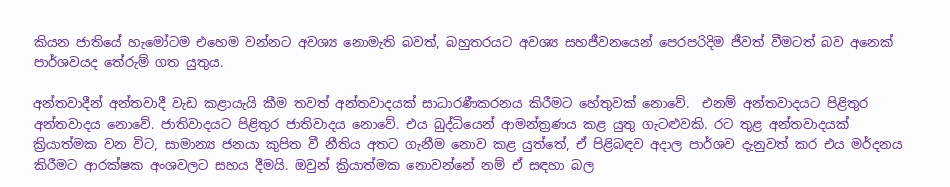කියන ජාතියේ හැමෝටම එහෙම වන්නට අවශ්‍ය නොමැති බවත්, බහුතරයට අවශ්‍ය සහජීවනයෙන් පෙරපරිදිම ජීවත් වීමටත් බව අනෙක් පාර්ශවයද තේරුම් ගත යුතුය.

අන්තවාදීන් අන්තවාදී වැඩ කළායැයි කීම තවත් අන්තවාදයක් සාධාරණීකරනය කිරීමට හේතුවක් නොවේ.  එනම් අන්තවාදයට පිළිතුර අන්තවාදය නොවේ. ජාතිවාදයට පිළිතුර ජාතිවාදය නොවේ. එය බුද්ධියෙන් ආමන්ත්‍රණය කළ යුතු ගැටළුවකි. රට තුළ අන්තවාදයක් ක්‍රියාත්මක වන විට, සාමාන්‍ය ජනයා කුපිත වී නීතිය අතට ගැනීම නොව කළ යුත්තේ, ඒ පිළිබඳව අදාල පාර්ශව දැනුවත් කර එය මර්දනය කිරීමට ආරක්ෂක අංශවලට සහය දීමයි. ඔවුන් ක්‍රියාත්මක නොවන්නේ නම් ඒ සඳහා බල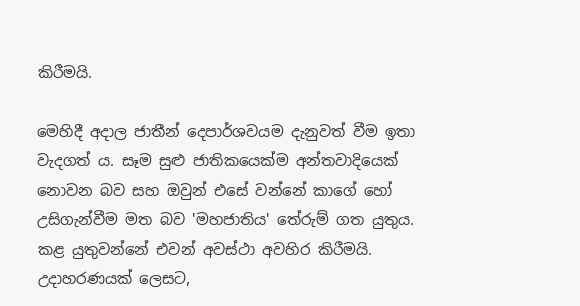කිරීමයි.

මෙහිදී අදාල ජාතීන් දෙපාර්ශවයම දැනුවත් වීම ඉතා වැදගත් ය. සෑම සුළු ජාතිකයෙක්ම අන්තවාදියෙක් නොවන බව සහ ඔවුන් එසේ වන්නේ කාගේ හෝ උසිගැන්වීම මත බව 'මහජාතිය' තේරුම් ගත යුතුය. කළ යුතුවන්නේ එවන් අවස්ථා අවහිර කිරීමයි. උදාහරණයක් ලෙසට,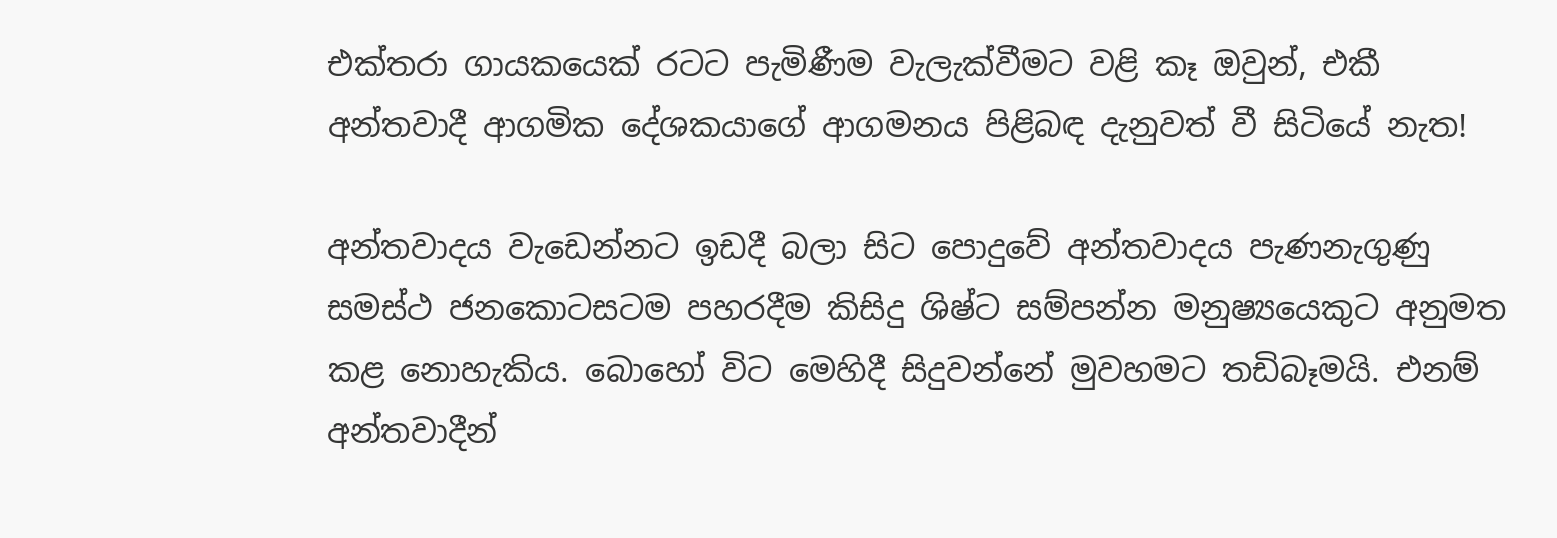එක්තරා ගායකයෙක් රටට පැමිණීම වැලැක්වීමට වළි කෑ ඔවුන්, එකී අන්තවාදී ආගමික දේශකයාගේ ආගමනය පිළිබඳ දැනුවත් වී සිටියේ නැත!

අන්තවාදය වැඩෙන්නට ඉඩදී බලා සිට පොදුවේ අන්තවාදය පැණනැගුණු සමස්ථ ජනකොටසටම පහරදීම කිසිදු ශිෂ්ට සම්පන්න මනුෂ්‍යයෙකුට අනුමත කළ නොහැකිය. බොහෝ විට මෙහිදී සිදුවන්නේ මුවහමට තඩිබෑමයි. එනම් අන්තවාදීන්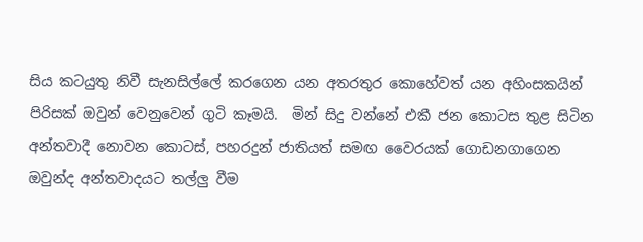සිය කටයුතු නිවී සැනසිල්ලේ කරගෙන යන අතරතුර කොහේවත් යන අහිංසකයින් පිරිසක් ඔවුන් වෙනුවෙන් ගුටි කෑමයි.  මින් සිදු වන්නේ එකී ජන කොටස තුළ සිටින අන්තවාදී නොවන කොටස්, පහරදුන් ජාතියත් සමඟ වෛරයක් ගොඩනගාගෙන ඔවුන්ද අන්තවාදයට තල්ලු වීම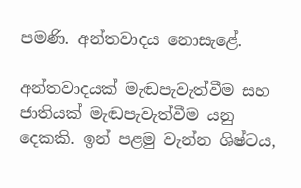පමණි. අන්තවාදය නොසැළේ.

අන්තවාදයක් මැඬපැවැත්වීම සහ ජාතියක් මැඬපැවැත්වීම යනු දෙකකි. ඉන් පළමු වැන්න ශිෂ්ටය,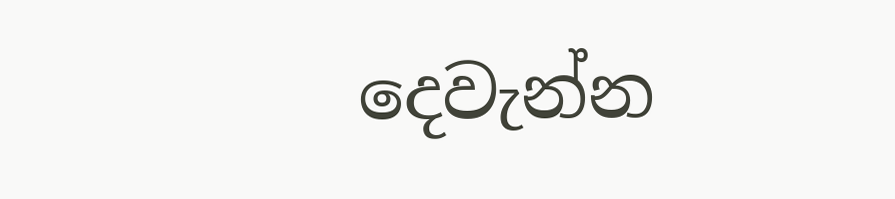දෙවැන්න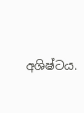අශිෂ්ටය.